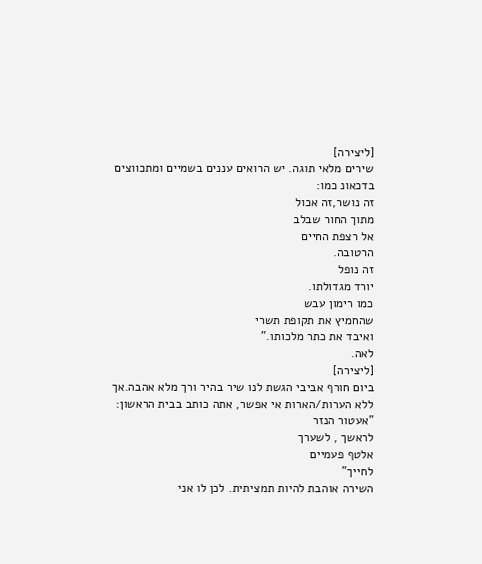[ליצירה]
שירים מלאי תוגה. יש הרואים עננים בשמיים ומתכווצים בדכאונ כמו:
זה נושר,זה אכול
מתוך החור שבלב
אל רצפת החיים
הרטובה.
זה נופל
יורד מגדולתו.
כמו רימון עבש
שהחמיץ את תקופת תשרי
ואיבד את כתר מלכותו."
לאה.
[ליצירה]
ביום חורף אביבי הגשת לנו שיר בהיר ורך מלא אהבה.אך ללא הערות/הארות אי אפשר, אתה כותב בבית הראשון:
"אעטור הנזר
לראשך , לשערך
אלטף פעמיים
לחייך"
השירה אוהבת להיות תמציתית. לכן לו אני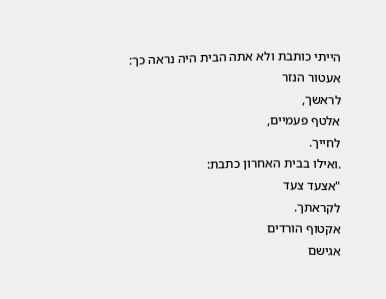הייתי כותבת ולא אתה הבית היה נראה כך:
אעטור הנזר
לראשך,
אלטף פעמיים,
לחייך.
.ואילו בבית האחרון כתבת:
"אצעד צעד
לקראתך.
אקטוף הורדים
אגישם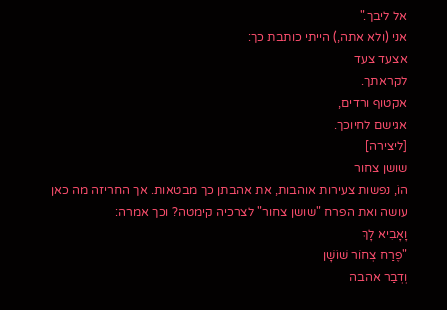אל ליבך."
אני (ולא אתה,) הייתי כותבת כך:
אצעד צעד
לקראתך.
אקטוף ורדים,
אגישם לחיוכך.
[ליצירה]
שושן צחור
הוֹ, נפשות צעירות אוהבות, את אהבתן כך מבטאות. אך החריזה מה כאן עושה ואת הפרח "שושן צחור" לצרכיה קימטה? וכך אמרה:
וָאָבִיא לָךְ
"פֶרַח צְחוֹר שׁוֹשָׁן
וְדְבַר אהבה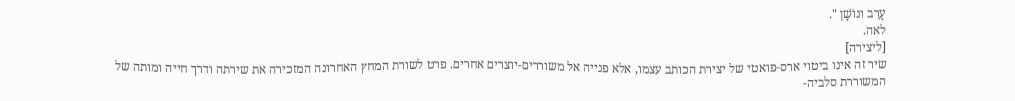עָרֵב ונוֹשָׁן ".
לאה.
[ליצירה]
שיר זה אינו ביטוי ארס-פואטי של יצירת הכותב עצמו, אלא פנייה אל משוררים-יוצרים אחרים. פרט לשורת המחץ האחרונה המזכירה את שירתה ודרך חייה ומותה של המשוררת סלביה-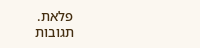פלאת.
תגובות